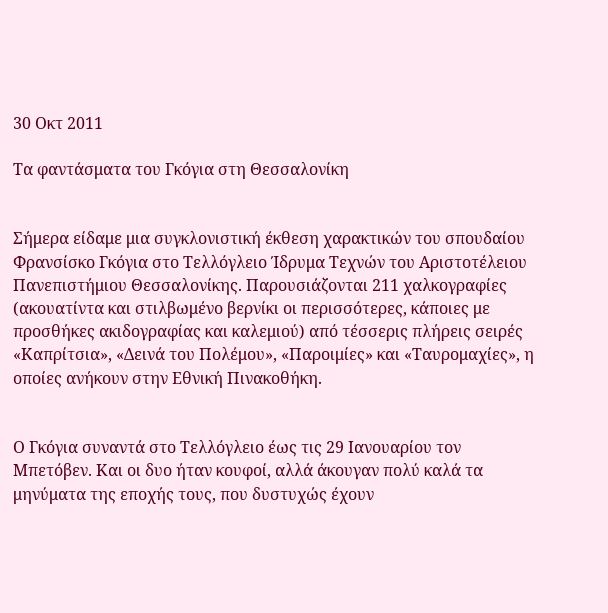30 Οκτ 2011

Τα φαντάσματα του Γκόγια στη Θεσσαλονίκη


Σήμερα είδαμε μια συγκλονιστική έκθεση χαρακτικών του σπουδαίου Φρανσίσκο Γκόγια στο Τελλόγλειο Ίδρυμα Τεχνών του Αριστοτέλειου Πανεπιστήμιου Θεσσαλονίκης. Παρουσιάζονται 211 χαλκογραφίες (ακουατίντα και στιλβωμένο βερνίκι οι περισσότερες, κάποιες με προσθήκες ακιδογραφίας και καλεμιού) από τέσσερις πλήρεις σειρές «Καπρίτσια», «Δεινά του Πολέμου», «Παροιμίες» και «Ταυρομαχίες», η οποίες ανήκουν στην Εθνική Πινακοθήκη.


Ο Γκόγια συναντά στο Τελλόγλειο έως τις 29 Ιανουαρίου τον Μπετόβεν. Και οι δυο ήταν κουφοί, αλλά άκουγαν πολύ καλά τα μηνύματα της εποχής τους, που δυστυχώς έχουν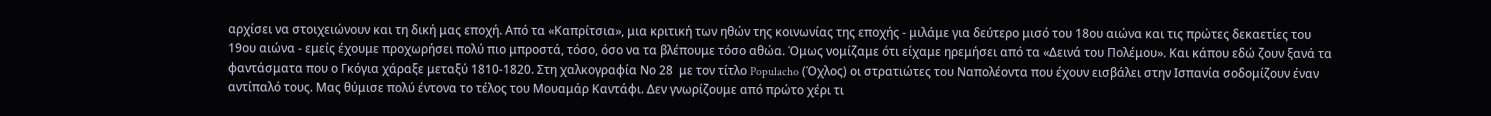αρχίσει να στοιχειώνουν και τη δική μας εποχή. Από τα «Καπρίτσια», μια κριτική των ηθών της κοινωνίας της εποχής - μιλάμε για δεύτερο μισό του 18ου αιώνα και τις πρώτες δεκαετίες του 19ου αιώνα - εμείς έχουμε προχωρήσει πολύ πιο μπροστά, τόσο, όσο να τα βλέπουμε τόσο αθώα. Όμως νομίζαμε ότι είχαμε ηρεμήσει από τα «Δεινά του Πολέμου». Και κάπου εδώ ζουν ξανά τα φαντάσματα που ο Γκόγια χάραξε μεταξύ 1810-1820. Στη χαλκογραφία Νο 28  με τον τίτλο Populacho (Όχλος) οι στρατιώτες του Ναπολέοντα που έχουν εισβάλει στην Ισπανία σοδομίζουν έναν αντίπαλό τους. Μας θύμισε πολύ έντονα το τέλος του Μουαμάρ Καντάφι. Δεν γνωρίζουμε από πρώτο χέρι τι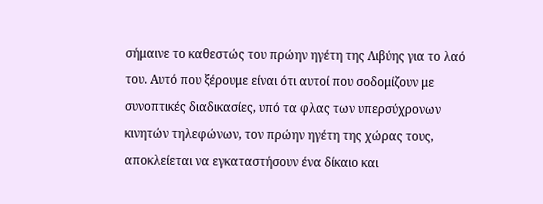σήμαινε το καθεστώς του πρώην ηγέτη της Λιβύης για το λαό του. Αυτό που ξέρουμε είναι ότι αυτοί που σοδομίζουν με συνοπτικές διαδικασίες, υπό τα φλας των υπερσύχρονων κινητών τηλεφώνων, τον πρώην ηγέτη της χώρας τους, αποκλείεται να εγκαταστήσουν ένα δίκαιο και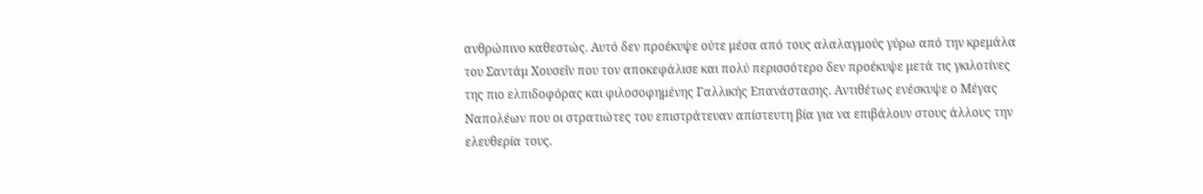ανθρώπινο καθεστώς. Αυτό δεν προέκυψε ούτε μέσα από τους αλαλαγμούς γύρω από την κρεμάλα του Σαντάμ Χουσεΐν που τον αποκεφάλισε και πολύ περισσότερο δεν προέκυψε μετά τις γκιλοτίνες της πιο ελπιδοφόρας και φιλοσοφημένης Γαλλικής Επανάστασης. Αντιθέτως ενέσκυψε ο Μέγας Ναπολέων που οι στρατιώτες του επιστράτευαν απίστευτη βία για να επιβάλουν στους άλλους την ελευθερία τους.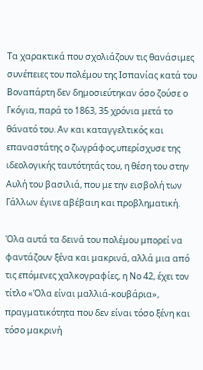Τα χαρακτικά που σχολιάζουν τις θανάσιμες συνέπειες του πολέμου της Ισπανίας κατά του Βοναπάρτη δεν δημοσιεύτηκαν όσο ζούσε ο Γκόγια, παρά το 1863, 35 χρόνια μετά το θάνατό του. Αν και καταγγελτικός και επαναστάτης ο ζωγράφος,υπερίσχυσε της ιδεολογικής ταυτότητάς του, η θέση του στην Αυλή του βασιλιά, που με την εισβολή των Γάλλων έγινε αβέβαιη και προβληματική.

Όλα αυτά τα δεινά του πολέμου μπορεί να φαντάζουν ξένα και μακρινά, αλλά μια από τις επόμενες χαλκογραφίες, η Νο 42, έχει τον τίτλο «Όλα είναι μαλλιά-κουβάρια», πραγματικότητα που δεν είναι τόσο ξένη και τόσο μακρινή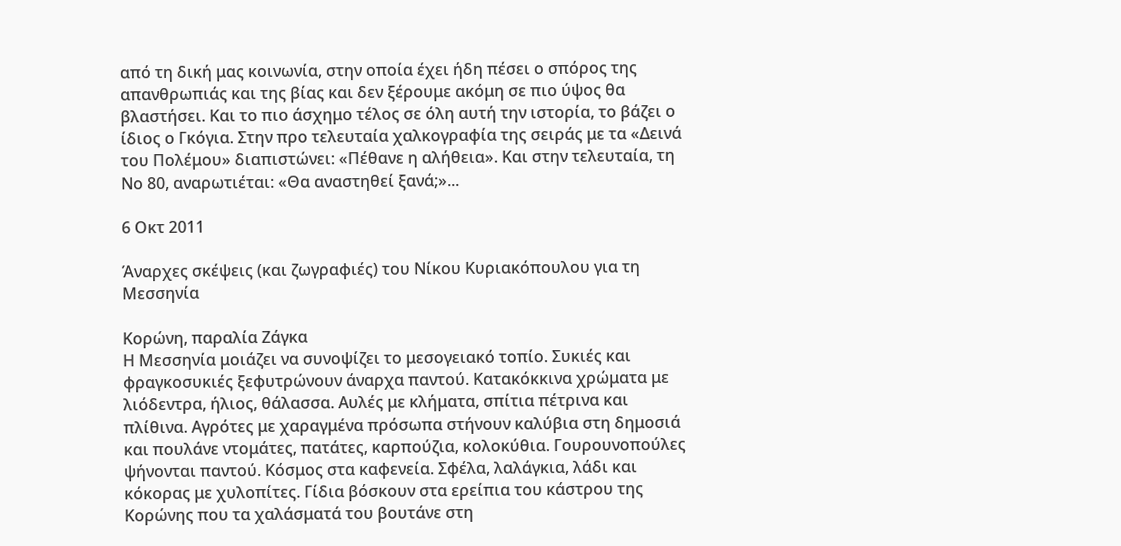από τη δική μας κοινωνία, στην οποία έχει ήδη πέσει ο σπόρος της απανθρωπιάς και της βίας και δεν ξέρουμε ακόμη σε πιο ύψος θα βλαστήσει. Και το πιο άσχημο τέλος σε όλη αυτή την ιστορία, το βάζει ο ίδιος ο Γκόγια. Στην προ τελευταία χαλκογραφία της σειράς με τα «Δεινά του Πολέμου» διαπιστώνει: «Πέθανε η αλήθεια». Και στην τελευταία, τη Νο 80, αναρωτιέται: «Θα αναστηθεί ξανά;»...

6 Οκτ 2011

Άναρχες σκέψεις (και ζωγραφιές) του Νίκου Κυριακόπουλου για τη Μεσσηνία

Κορώνη, παραλία Ζάγκα
Η Μεσσηνία μοιάζει να συνοψίζει το μεσογειακό τοπίο. Συκιές και φραγκοσυκιές ξεφυτρώνουν άναρχα παντού. Κατακόκκινα χρώματα με λιόδεντρα, ήλιος, θάλασσα. Αυλές με κλήματα, σπίτια πέτρινα και πλίθινα. Αγρότες με χαραγμένα πρόσωπα στήνουν καλύβια στη δημοσιά και πουλάνε ντομάτες, πατάτες, καρπούζια, κολοκύθια. Γουρουνοπούλες ψήνονται παντού. Κόσμος στα καφενεία. Σφέλα, λαλάγκια, λάδι και κόκορας με χυλοπίτες. Γίδια βόσκουν στα ερείπια του κάστρου της Κορώνης που τα χαλάσματά του βουτάνε στη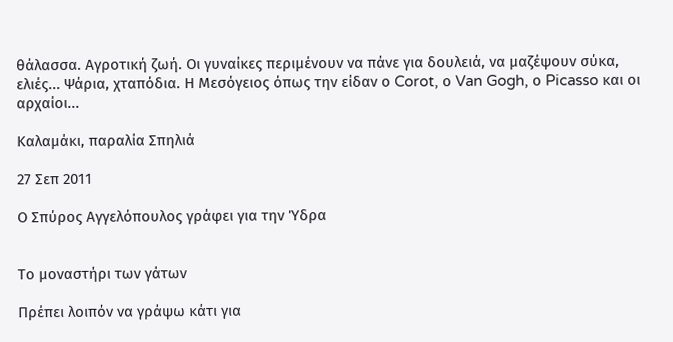θάλασσα. Αγροτική ζωή. Οι γυναίκες περιμένουν να πάνε για δουλειά, να μαζέψουν σύκα, ελιές... Ψάρια, χταπόδια. Η Μεσόγειος όπως την είδαν ο Corot, ο Van Gogh, ο Picasso και οι αρχαίοι...

Καλαμάκι, παραλία Σπηλιά

27 Σεπ 2011

Ο Σπύρος Αγγελόπουλος γράφει για την Ύδρα


Το μοναστήρι των γάτων

Πρέπει λοιπόν να γράψω κάτι για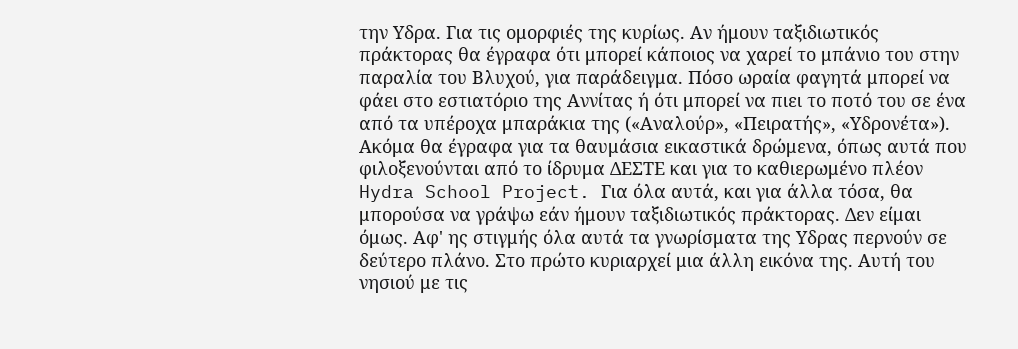την Υδρα. Για τις ομορφιές της κυρίως. Αν ήμουν ταξιδιωτικός πράκτορας θα έγραφα ότι μπορεί κάποιος να χαρεί το μπάνιο του στην παραλία του Βλυχού, για παράδειγμα. Πόσο ωραία φαγητά μπορεί να φάει στο εστιατόριο της Αννίτας ή ότι μπορεί να πιει το ποτό του σε ένα από τα υπέροχα μπαράκια της («Αναλούρ», «Πειρατής», «Υδρονέτα»). Ακόμα θα έγραφα για τα θαυμάσια εικαστικά δρώμενα, όπως αυτά που φιλοξενούνται από το ίδρυμα ΔΕΣΤΕ και για το καθιερωμένο πλέον Hydra School Project. Για όλα αυτά, και για άλλα τόσα, θα μπορούσα να γράψω εάν ήμουν ταξιδιωτικός πράκτορας. Δεν είμαι όμως. Αφ' ης στιγμής όλα αυτά τα γνωρίσματα της Υδρας περνούν σε δεύτερο πλάνο. Στο πρώτο κυριαρχεί μια άλλη εικόνα της. Αυτή του νησιού με τις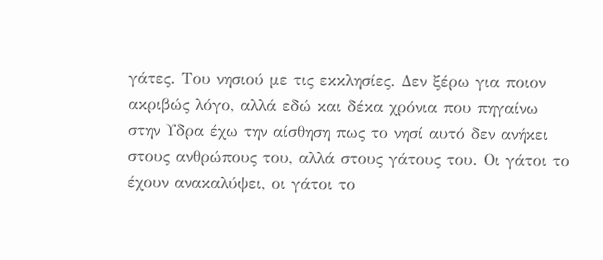γάτες. Του νησιού με τις εκκλησίες. Δεν ξέρω για ποιον ακριβώς λόγο, αλλά εδώ και δέκα χρόνια που πηγαίνω στην Υδρα έχω την αίσθηση πως το νησί αυτό δεν ανήκει στους ανθρώπους του, αλλά στους γάτους του. Οι γάτοι το έχουν ανακαλύψει, οι γάτοι το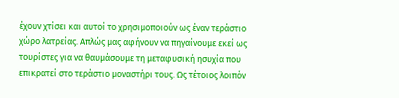έχουν χτίσει και αυτοί το χρησιμοποιούν ως έναν τεράστιο χώρο λατρείας. Απλώς μας αφήνουν να πηγαίνουμε εκεί ως τουρίστες για να θαυμάσουμε τη μεταφυσική ησυχία που επικρατεί στο τεράστιο μοναστήρι τους. Ως τέτοιος λοιπόν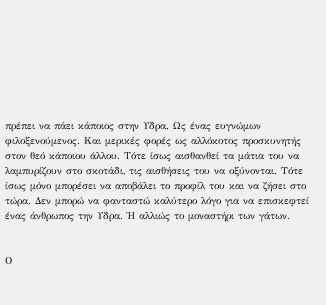πρέπει να πάει κάποιος στην Υδρα. Ως ένας ευγνώμων φιλοξενούμενος. Και μερικές φορές ως αλλόκοτος προσκυνητής στον θεό κάποιου άλλου. Τότε ίσως αισθανθεί τα μάτια του να λαμπυρίζουν στο σκοτάδι, τις αισθήσεις του να οξύνονται. Τότε ίσως μόνο μπορέσει να αποβάλει το προφίλ του και να ζήσει στο τώρα. Δεν μπορώ να φανταστώ καλύτερο λόγο για να επισκεφτεί ένας άνθρωπος την Υδρα. Ή αλλιώς το μοναστήρι των γάτων.


Ο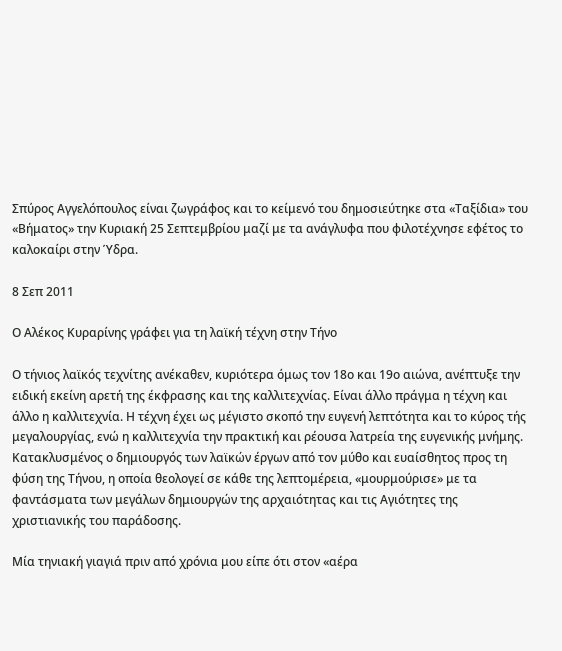Σπύρος Αγγελόπουλος είναι ζωγράφος και το κείμενό του δημοσιεύτηκε στα «Ταξίδια» του «Βήματος» την Κυριακή 25 Σεπτεμβρίου μαζί με τα ανάγλυφα που φιλοτέχνησε εφέτος το καλοκαίρι στην Ύδρα.

8 Σεπ 2011

Ο Αλέκος Κυραρίνης γράφει για τη λαϊκή τέχνη στην Τήνο

Ο τήνιος λαϊκός τεχνίτης ανέκαθεν, κυριότερα όμως τον 18ο και 19ο αιώνα, ανέπτυξε την ειδική εκείνη αρετή της έκφρασης και της καλλιτεχνίας. Είναι άλλο πράγμα η τέχνη και άλλο η καλλιτεχνία. Η τέχνη έχει ως μέγιστο σκοπό την ευγενή λεπτότητα και το κύρος τής μεγαλουργίας, ενώ η καλλιτεχνία την πρακτική και ρέουσα λατρεία της ευγενικής μνήμης. Κατακλυσμένος ο δημιουργός των λαϊκών έργων από τον μύθο και ευαίσθητος προς τη φύση της Τήνου, η οποία θεολογεί σε κάθε της λεπτομέρεια, «μουρμούρισε» με τα φαντάσματα των μεγάλων δημιουργών της αρχαιότητας και τις Αγιότητες της χριστιανικής του παράδοσης.

Μία τηνιακή γιαγιά πριν από χρόνια μου είπε ότι στον «αέρα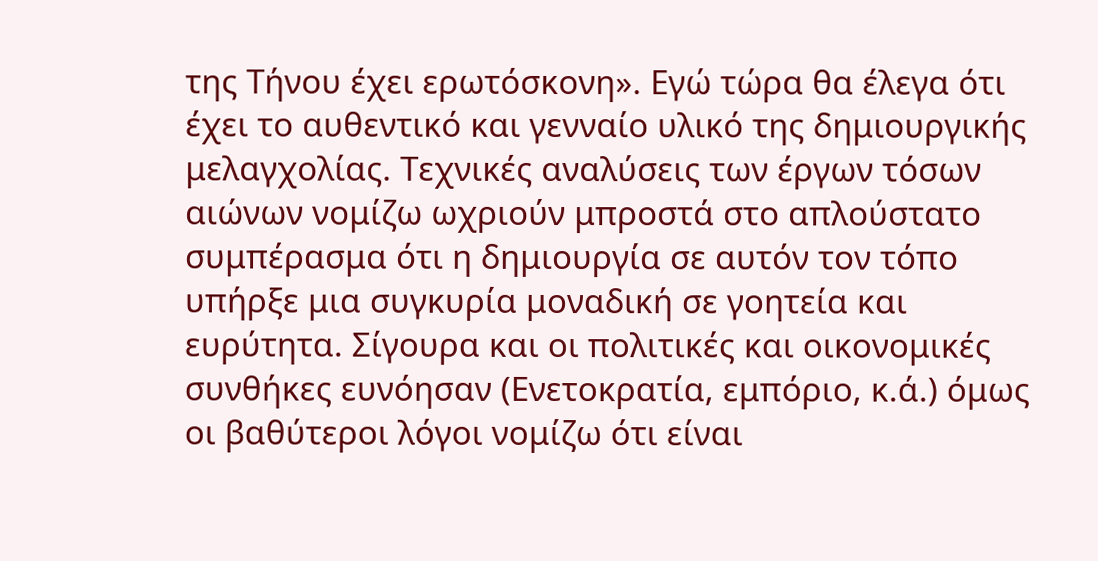της Τήνου έχει ερωτόσκονη». Εγώ τώρα θα έλεγα ότι έχει το αυθεντικό και γενναίο υλικό της δημιουργικής μελαγχολίας. Τεχνικές αναλύσεις των έργων τόσων αιώνων νομίζω ωχριούν μπροστά στο απλούστατο συμπέρασμα ότι η δημιουργία σε αυτόν τον τόπο υπήρξε μια συγκυρία μοναδική σε γοητεία και ευρύτητα. Σίγουρα και οι πολιτικές και οικονομικές συνθήκες ευνόησαν (Ενετοκρατία, εμπόριο, κ.ά.) όμως οι βαθύτεροι λόγοι νομίζω ότι είναι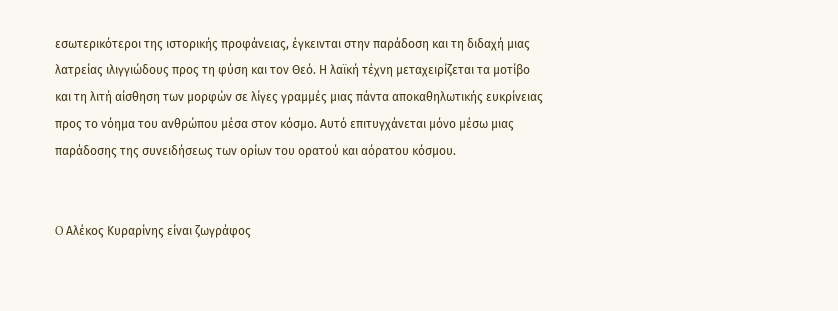εσωτερικότεροι της ιστορικής προφάνειας, έγκεινται στην παράδοση και τη διδαχή μιας λατρείας ιλιγγιώδους προς τη φύση και τον Θεό. Η λαϊκή τέχνη μεταχειρίζεται τα μοτίβο και τη λιτή αίσθηση των μορφών σε λίγες γραμμές μιας πάντα αποκαθηλωτικής ευκρίνειας προς το νόημα του ανθρώπου μέσα στον κόσμο. Αυτό επιτυγχάνεται μόνο μέσω μιας παράδοσης της συνειδήσεως των ορίων του ορατού και αόρατου κόσμου.


O Αλέκος Κυραρίνης είναι ζωγράφος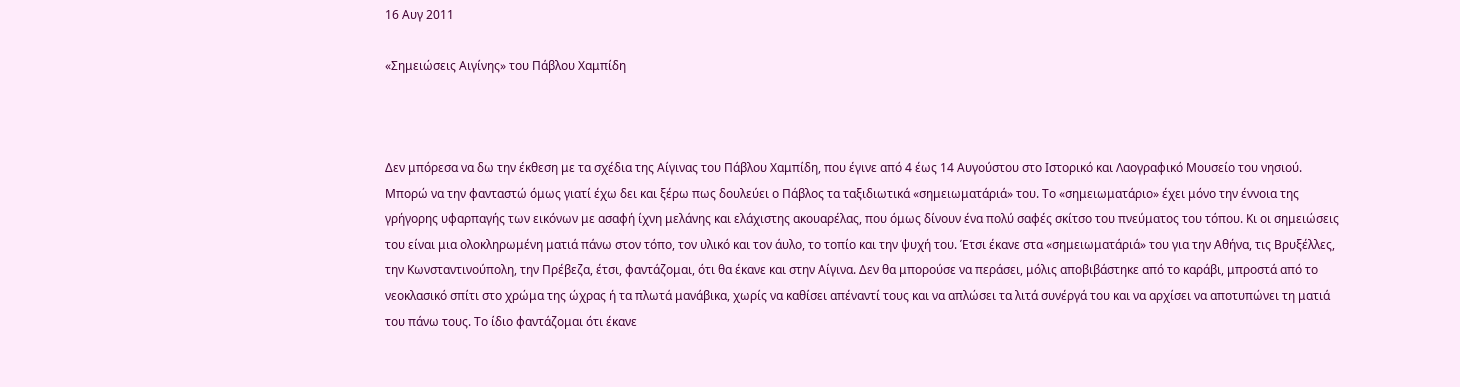16 Αυγ 2011

«Σημειώσεις Αιγίνης» του Πάβλου Χαμπίδη



Δεν μπόρεσα να δω την έκθεση με τα σχέδια της Αίγινας του Πάβλου Χαμπίδη, που έγινε από 4 έως 14 Αυγούστου στο Ιστορικό και Λαογραφικό Μουσείο του νησιού. Μπορώ να την φανταστώ όμως γιατί έχω δει και ξέρω πως δουλεύει ο Πάβλος τα ταξιδιωτικά «σημειωματάριά» του. Το «σημειωματάριο» έχει μόνο την έννοια της γρήγορης υφαρπαγής των εικόνων με ασαφή ίχνη μελάνης και ελάχιστης ακουαρέλας, που όμως δίνουν ένα πολύ σαφές σκίτσο του πνεύματος του τόπου. Κι οι σημειώσεις του είναι μια ολοκληρωμένη ματιά πάνω στον τόπο, τον υλικό και τον άυλο, το τοπίο και την ψυχή του. Έτσι έκανε στα «σημειωματάριά» του για την Αθήνα, τις Βρυξέλλες, την Κωνσταντινούπολη, την Πρέβεζα, έτσι, φαντάζομαι, ότι θα έκανε και στην Αίγινα. Δεν θα μπορούσε να περάσει, μόλις αποβιβάστηκε από το καράβι, μπροστά από το νεοκλασικό σπίτι στο χρώμα της ώχρας ή τα πλωτά μανάβικα, χωρίς να καθίσει απέναντί τους και να απλώσει τα λιτά συνέργά του και να αρχίσει να αποτυπώνει τη ματιά του πάνω τους. Το ίδιο φαντάζομαι ότι έκανε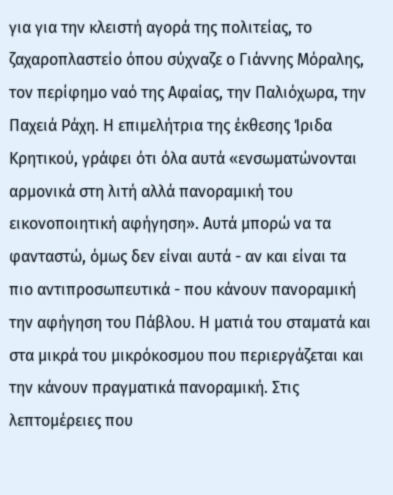για για την κλειστή αγορά της πολιτείας, το ζαχαροπλαστείο όπου σύχναζε ο Γιάννης Μόραλης, τον περίφημο ναό της Αφαίας, την Παλιόχωρα, την Παχειά Ράχη. Η επιμελήτρια της έκθεσης Ίριδα Κρητικού, γράφει ότι όλα αυτά «ενσωματώνονται αρμονικά στη λιτή αλλά πανοραμική του εικονοποιητική αφήγηση». Αυτά μπορώ να τα φανταστώ, όμως δεν είναι αυτά - αν και είναι τα πιο αντιπροσωπευτικά - που κάνουν πανοραμική την αφήγηση του Πάβλου. Η ματιά του σταματά και στα μικρά του μικρόκοσμου που περιεργάζεται και την κάνουν πραγματικά πανοραμική. Στις λεπτομέρειες που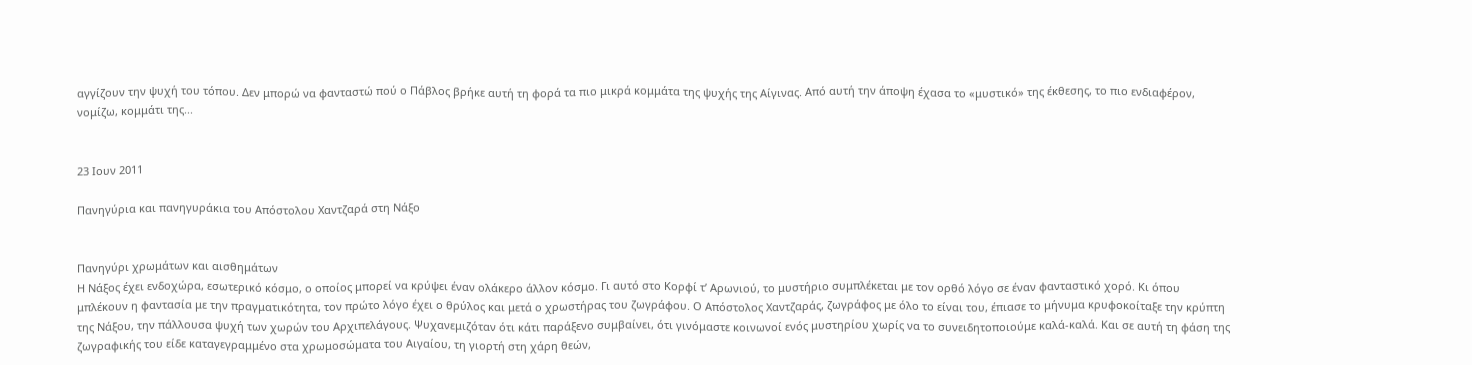αγγίζουν την ψυχή του τόπου. Δεν μπορώ να φανταστώ πού ο Πάβλος βρήκε αυτή τη φορά τα πιο μικρά κομμάτα της ψυχής της Αίγινας. Από αυτή την άποψη έχασα το «μυστικό» της έκθεσης, το πιο ενδιαφέρον, νομίζω, κομμάτι της...


23 Ιουν 2011

Πανηγύρια και πανηγυράκια του Απόστολου Χαντζαρά στη Νάξο


Πανηγύρι χρωμάτων και αισθημάτων
Η Νάξος έχει ενδοχώρα, εσωτερικό κόσμο, ο οποίος μπορεί να κρύψει έναν ολάκερο άλλον κόσμο. Γι αυτό στο Κορφί τ’ Αρωνιού, το μυστήριο συμπλέκεται με τον ορθό λόγο σε έναν φανταστικό χορό. Κι όπου μπλέκουν η φαντασία με την πραγματικότητα, τον πρώτο λόγο έχει ο θρύλος και μετά ο χρωστήρας του ζωγράφου. Ο Απόστολος Χαντζαράς, ζωγράφος με όλο το είναι του, έπιασε το μήνυμα κρυφοκοίταξε την κρύπτη της Νάξου, την πάλλουσα ψυχή των χωρών του Αρχιπελάγους. Ψυχανεμιζόταν ότι κάτι παράξενο συμβαίνει, ότι γινόμαστε κοινωνοί ενός μυστηρίου χωρίς να το συνειδητοποιούμε καλά-καλά. Και σε αυτή τη φάση της ζωγραφικής του είδε καταγεγραμμένο στα χρωμοσώματα του Αιγαίου, τη γιορτή στη χάρη θεών,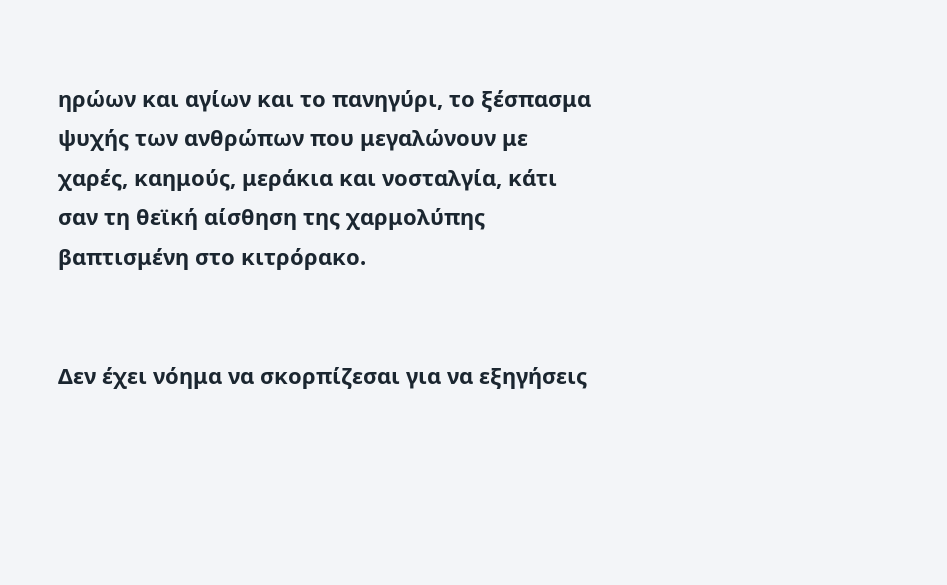ηρώων και αγίων και το πανηγύρι, το ξέσπασμα ψυχής των ανθρώπων που μεγαλώνουν με χαρές, καημούς, μεράκια και νοσταλγία, κάτι σαν τη θεϊκή αίσθηση της χαρμολύπης βαπτισμένη στο κιτρόρακο.


Δεν έχει νόημα να σκορπίζεσαι για να εξηγήσεις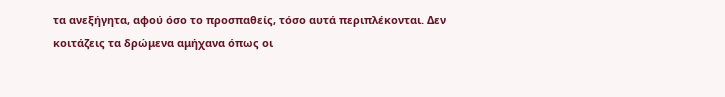τα ανεξήγητα, αφού όσο το προσπαθείς, τόσο αυτά περιπλέκονται. Δεν κοιτάζεις τα δρώμενα αμήχανα όπως οι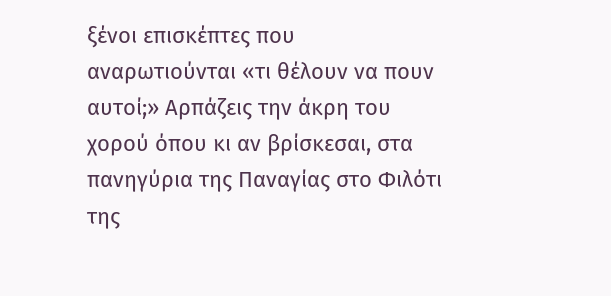ξένοι επισκέπτες που αναρωτιούνται «τι θέλουν να πουν αυτοί;» Αρπάζεις την άκρη του χορού όπου κι αν βρίσκεσαι, στα πανηγύρια της Παναγίας στο Φιλότι της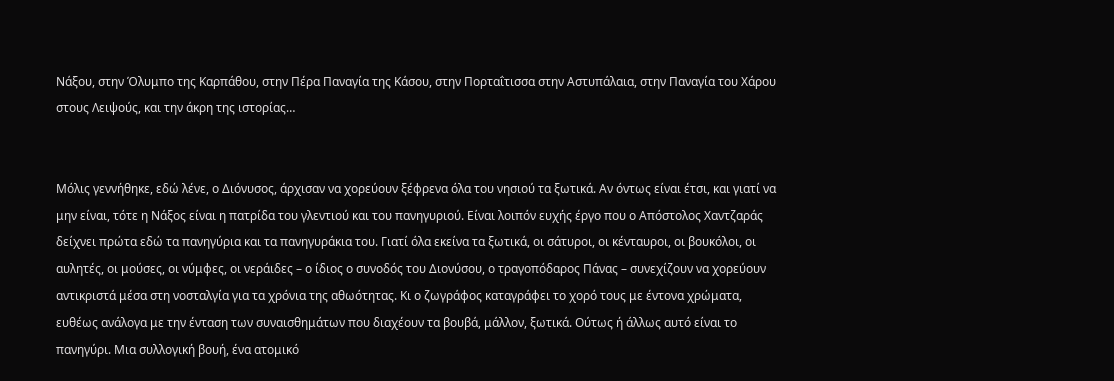Νάξου, στην Όλυμπο της Καρπάθου, στην Πέρα Παναγία της Κάσου, στην Πορταΐτισσα στην Αστυπάλαια, στην Παναγία του Χάρου στους Λειψούς, και την άκρη της ιστορίας…


Μόλις γεννήθηκε, εδώ λένε, ο Διόνυσος, άρχισαν να χορεύουν ξέφρενα όλα του νησιού τα ξωτικά. Αν όντως είναι έτσι, και γιατί να μην είναι, τότε η Νάξος είναι η πατρίδα του γλεντιού και του πανηγυριού. Είναι λοιπόν ευχής έργο που ο Απόστολος Χαντζαράς δείχνει πρώτα εδώ τα πανηγύρια και τα πανηγυράκια του. Γιατί όλα εκείνα τα ξωτικά, οι σάτυροι, οι κένταυροι, οι βουκόλοι, οι αυλητές, οι μούσες, οι νύμφες, οι νεράιδες – ο ίδιος ο συνοδός του Διονύσου, ο τραγοπόδαρος Πάνας – συνεχίζουν να χορεύουν αντικριστά μέσα στη νοσταλγία για τα χρόνια της αθωότητας. Κι ο ζωγράφος καταγράφει το χορό τους με έντονα χρώματα, ευθέως ανάλογα με την ένταση των συναισθημάτων που διαχέουν τα βουβά, μάλλον, ξωτικά. Ούτως ή άλλως αυτό είναι το πανηγύρι. Μια συλλογική βουή, ένα ατομικό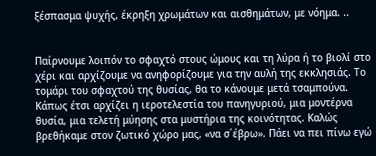ξέσπασμα ψυχής, έκρηξη χρωμάτων και αισθημάτων, με νόημα. ..


Παίρνουμε λοιπόν το σφαχτό στους ώμους και τη λύρα ή το βιολί στο χέρι και αρχίζουμε να ανηφορίζουμε για την αυλή της εκκλησιάς. Το τομάρι του σφαχτού της θυσίας, θα το κάνουμε μετά τσαμπούνα. Κάπως έτσι αρχίζει η ιεροτελεστία του πανηγυριού, μια μοντέρνα θυσία, μια τελετή μύησης στα μυστήρια της κοινότητας. Καλώς βρεθήκαμε στον ζωτικό χώρο μας, «να σ΄έβρω». Πάει να πει πίνω εγώ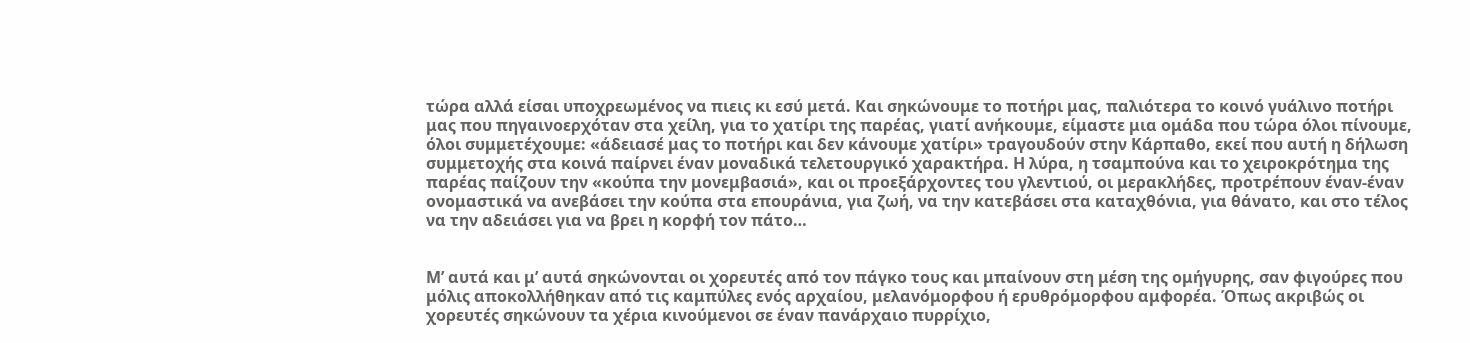τώρα αλλά είσαι υποχρεωμένος να πιεις κι εσύ μετά. Και σηκώνουμε το ποτήρι μας, παλιότερα το κοινό γυάλινο ποτήρι μας που πηγαινοερχόταν στα χείλη, για το χατίρι της παρέας, γιατί ανήκουμε, είμαστε μια ομάδα που τώρα όλοι πίνουμε, όλοι συμμετέχουμε: «άδειασέ μας το ποτήρι και δεν κάνουμε χατίρι» τραγουδούν στην Κάρπαθο, εκεί που αυτή η δήλωση συμμετοχής στα κοινά παίρνει έναν μοναδικά τελετουργικό χαρακτήρα. Η λύρα, η τσαμπούνα και το χειροκρότημα της παρέας παίζουν την «κούπα την μονεμβασιά», και οι προεξάρχοντες του γλεντιού, οι μερακλήδες, προτρέπουν έναν-έναν ονομαστικά να ανεβάσει την κούπα στα επουράνια, για ζωή, να την κατεβάσει στα καταχθόνια, για θάνατο, και στο τέλος να την αδειάσει για να βρει η κορφή τον πάτο…


Μ’ αυτά και μ’ αυτά σηκώνονται οι χορευτές από τον πάγκο τους και μπαίνουν στη μέση της ομήγυρης, σαν φιγούρες που μόλις αποκολλήθηκαν από τις καμπύλες ενός αρχαίου, μελανόμορφου ή ερυθρόμορφου αμφορέα. Όπως ακριβώς οι χορευτές σηκώνουν τα χέρια κινούμενοι σε έναν πανάρχαιο πυρρίχιο,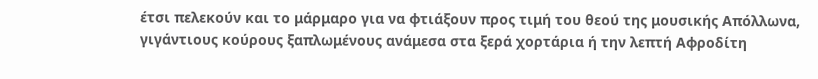έτσι πελεκούν και το μάρμαρο για να φτιάξουν προς τιμή του θεού της μουσικής Απόλλωνα, γιγάντιους κούρους ξαπλωμένους ανάμεσα στα ξερά χορτάρια ή την λεπτή Αφροδίτη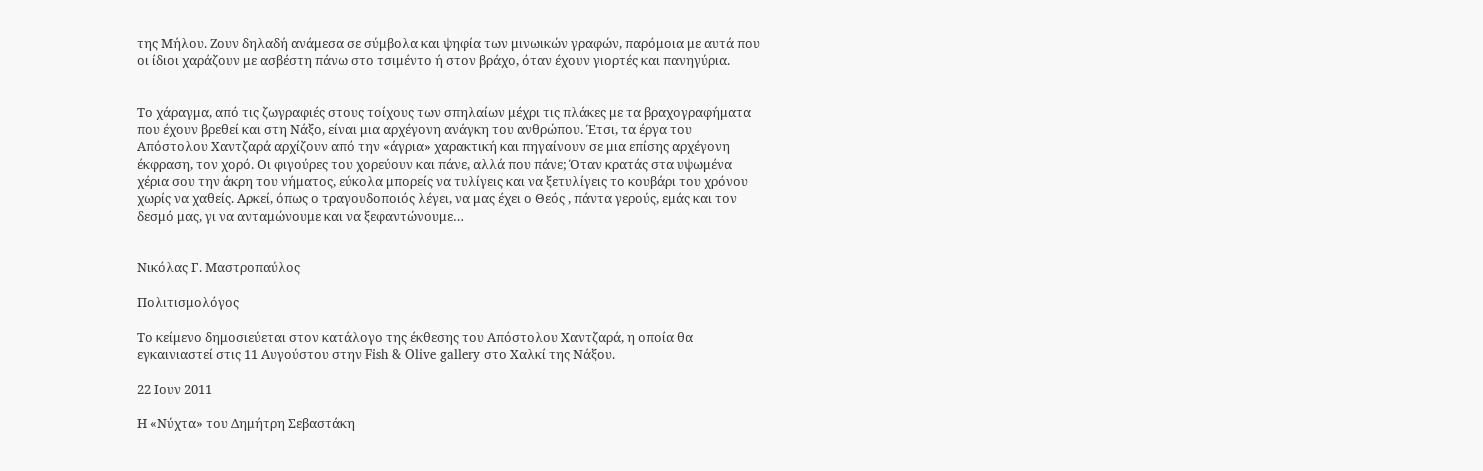της Μήλου. Ζουν δηλαδή ανάμεσα σε σύμβολα και ψηφία των μινωικών γραφών, παρόμοια με αυτά που οι ίδιοι χαράζουν με ασβέστη πάνω στο τσιμέντο ή στον βράχο, όταν έχουν γιορτές και πανηγύρια.


Το χάραγμα, από τις ζωγραφιές στους τοίχους των σπηλαίων μέχρι τις πλάκες με τα βραχογραφήματα που έχουν βρεθεί και στη Νάξο, είναι μια αρχέγονη ανάγκη του ανθρώπου. Έτσι, τα έργα του Απόστολου Χαντζαρά αρχίζουν από την «άγρια» χαρακτική και πηγαίνουν σε μια επίσης αρχέγονη έκφραση, τον χορό. Οι φιγούρες του χορεύουν και πάνε, αλλά που πάνε; Όταν κρατάς στα υψωμένα χέρια σου την άκρη του νήματος, εύκολα μπορείς να τυλίγεις και να ξετυλίγεις το κουβάρι του χρόνου χωρίς να χαθείς. Αρκεί, όπως ο τραγουδοποιός λέγει, να μας έχει ο Θεός , πάντα γερούς, εμάς και τον δεσμό μας, γι να ανταμώνουμε και να ξεφαντώνουμε…


Νικόλας Γ. Μαστροπαύλος

Πολιτισμολόγος

Το κείμενο δημοσιεύεται στον κατάλογο της έκθεσης του Απόστολου Χαντζαρά, η οποία θα εγκαινιαστεί στις 11 Αυγούστου στην Fish & Olive gallery στο Χαλκί της Νάξου.

22 Ιουν 2011

Η «Νύχτα» του Δημήτρη Σεβαστάκη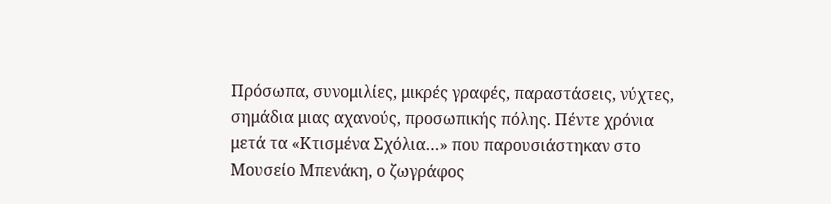Πρόσωπα, συνομιλίες, μικρές γραφές, παραστάσεις, νύχτες, σημάδια μιας αχανούς, προσωπικής πόλης. Πέντε χρόνια μετά τα «Κτισμένα Σχόλια…» που παρουσιάστηκαν στο Μουσείο Μπενάκη, ο ζωγράφος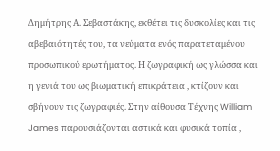Δημήτρης Α. Σεβαστάκης, εκθέτει τις δυσκολίες και τις αβεβαιότητές του, τα νεύματα ενός παρατεταμένου προσωπικού ερωτήματος. Η ζωγραφική ως γλώσσα και η γενιά του ως βιωματική επικράτεια , κτίζουν και σβήνουν τις ζωγραφιές. Στην αίθουσα Τέχνης William James παρουσιάζονται αστικά και φυσικά τοπία ,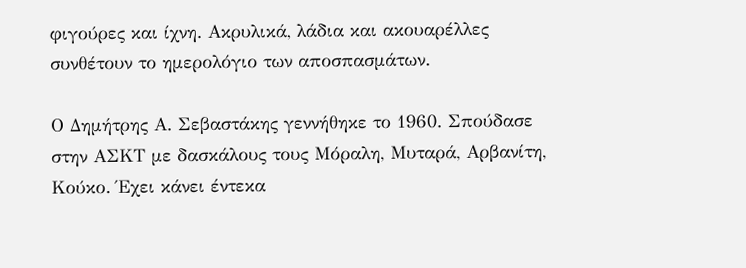φιγούρες και ίχνη. Ακρυλικά, λάδια και ακουαρέλλες συνθέτουν το ημερολόγιο των αποσπασμάτων.

Ο Δημήτρης Α. Σεβαστάκης γεννήθηκε το 1960. Σπούδασε στην ΑΣΚΤ με δασκάλους τους Μόραλη, Μυταρά, Αρβανίτη, Κούκο. Έχει κάνει έντεκα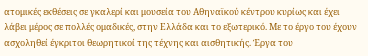ατομικές εκθέσεις σε γκαλερί και μουσεία του Αθηναϊκού κέντρου κυρίως και έχει λάβει μέρος σε πολλές ομαδικές, στην Ελλάδα και το εξωτερικό. Με το έργο του έχουν ασχοληθεί έγκριτοι θεωρητικοί της τέχνης και αισθητικής. Έργα του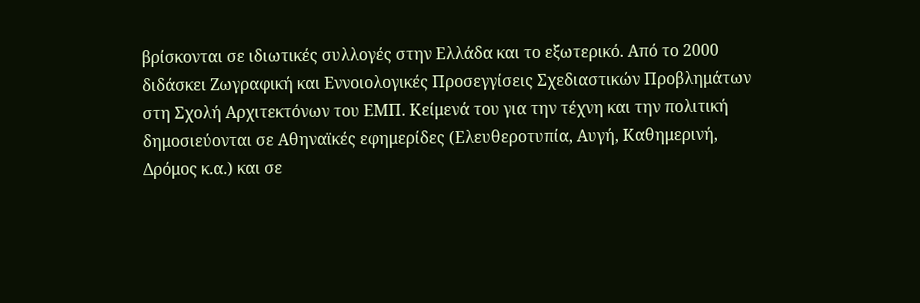βρίσκονται σε ιδιωτικές συλλογές στην Ελλάδα και το εξωτερικό. Από το 2000 διδάσκει Ζωγραφική και Εννοιολογικές Προσεγγίσεις Σχεδιαστικών Προβλημάτων στη Σχολή Αρχιτεκτόνων του ΕΜΠ. Κείμενά του για την τέχνη και την πολιτική δημοσιεύονται σε Αθηναϊκές εφημερίδες (Ελευθεροτυπία, Αυγή, Καθημερινή, Δρόμος κ.α.) και σε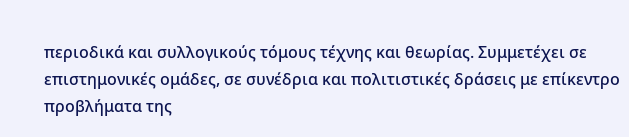περιοδικά και συλλογικούς τόμους τέχνης και θεωρίας. Συμμετέχει σε επιστημονικές ομάδες, σε συνέδρια και πολιτιστικές δράσεις με επίκεντρο προβλήματα της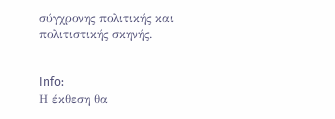σύγχρονης πολιτικής και πολιτιστικής σκηνής.


Info:
Η έκθεση θα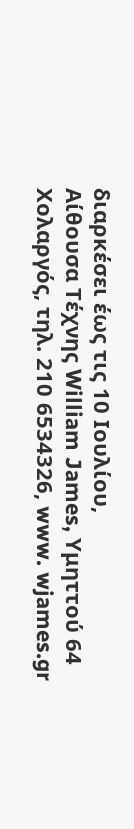διαρκέσει έως τις 10 Ιουλίου,
Αίθουσα Τέχνης William James, Υμηττού 64 Χολαργός, τηλ. 210 6534326, www. wjames.gr